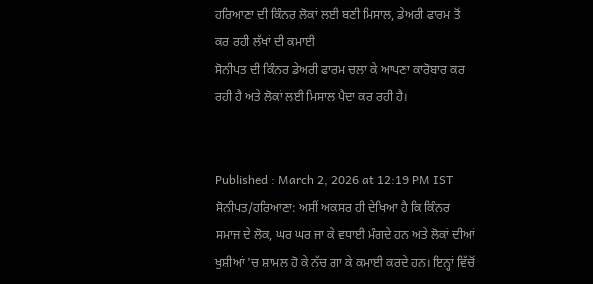ਹਰਿਆਣਾ ਦੀ ਕਿੰਨਰ ਲੋਕਾਂ ਲਈ ਬਣੀ ਮਿਸਾਲ, ਡੇਅਰੀ ਫਾਰਮ ਤੋਂ ਕਰ ਰਹੀ ਲੱਖਾਂ ਦੀ ਕਮਾਈ
ਸੋਨੀਪਤ ਦੀ ਕਿੰਨਰ ਡੇਅਰੀ ਫਾਰਮ ਚਲਾ ਕੇ ਆਪਣਾ ਕਾਰੋਬਾਰ ਕਰ ਰਹੀ ਹੈ ਅਤੇ ਲੋਕਾਂ ਲਈ ਮਿਸਾਲ ਪੈਦਾ ਕਰ ਰਹੀ ਹੈ।


Published : March 2, 2026 at 12:19 PM IST
ਸੋਨੀਪਤ/ਹਰਿਆਣਾ: ਅਸੀਂ ਅਕਸਰ ਹੀ ਦੇਖਿਆ ਹੈ ਕਿ ਕਿੰਨਰ ਸਮਾਜ ਦੇ ਲੋਕ, ਘਰ ਘਰ ਜਾ ਕੇ ਵਧਾਈ ਮੰਗਦੇ ਹਨ ਅਤੇ ਲੋਕਾਂ ਦੀਆਂ ਖੁਸ਼ੀਆਂ 'ਚ ਸ਼ਾਮਲ ਹੋ ਕੇ ਨੱਚ ਗਾ ਕੇ ਕਮਾਈ ਕਰਦੇ ਹਨ। ਇਨ੍ਹਾਂ ਵਿੱਚੋਂ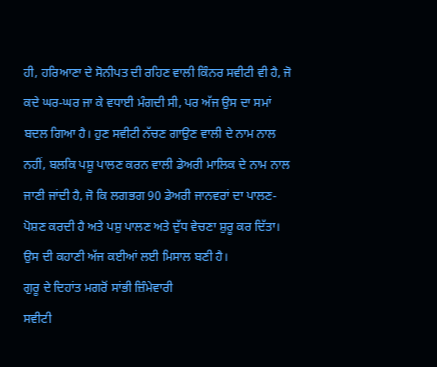ਹੀ, ਹਰਿਆਣਾ ਦੇ ਸੋਨੀਪਤ ਦੀ ਰਹਿਣ ਵਾਲੀ ਕਿੰਨਰ ਸਵੀਟੀ ਵੀ ਹੈ, ਜੋ ਕਦੇ ਘਰ-ਘਰ ਜਾ ਕੇ ਵਧਾਈ ਮੰਗਦੀ ਸੀ, ਪਰ ਅੱਜ ਉਸ ਦਾ ਸਮਾਂ ਬਦਲ ਗਿਆ ਹੈ। ਹੁਣ ਸਵੀਟੀ ਨੱਚਣ ਗਾਉਣ ਵਾਲੀ ਦੇ ਨਾਮ ਨਾਲ ਨਹੀਂ, ਬਲਕਿ ਪਸ਼ੂ ਪਾਲਣ ਕਰਨ ਵਾਲੀ ਡੇਅਰੀ ਮਾਲਿਕ ਦੇ ਨਾਮ ਨਾਲ ਜਾਣੀ ਜਾਂਦੀ ਹੈ, ਜੋ ਕਿ ਲਗਭਗ 90 ਡੇਅਰੀ ਜਾਨਵਰਾਂ ਦਾ ਪਾਲਣ-ਪੋਸ਼ਣ ਕਰਦੀ ਹੈ ਅਤੇ ਪਸ਼ੁ ਪਾਲਣ ਅਤੇ ਦੁੱਧ ਵੇਚਣਾ ਸ਼ੁਰੂ ਕਰ ਦਿੱਤਾ। ਉਸ ਦੀ ਕਹਾਣੀ ਅੱਜ ਕਈਆਂ ਲਈ ਮਿਸਾਲ ਬਣੀ ਹੈ।
ਗੁਰੂ ਦੇ ਦਿਹਾਂਤ ਮਗਰੋਂ ਸਾਂਭੀ ਜ਼ਿੰਮੇਵਾਰੀ
ਸਵੀਟੀ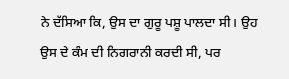ਨੇ ਦੱਸਿਆ ਕਿ, ਉਸ ਦਾ ਗੁਰੂ ਪਸ਼ੂ ਪਾਲਦਾ ਸੀ। ਉਹ ਉਸ ਦੇ ਕੰਮ ਦੀ ਨਿਗਰਾਨੀ ਕਰਦੀ ਸੀ, ਪਰ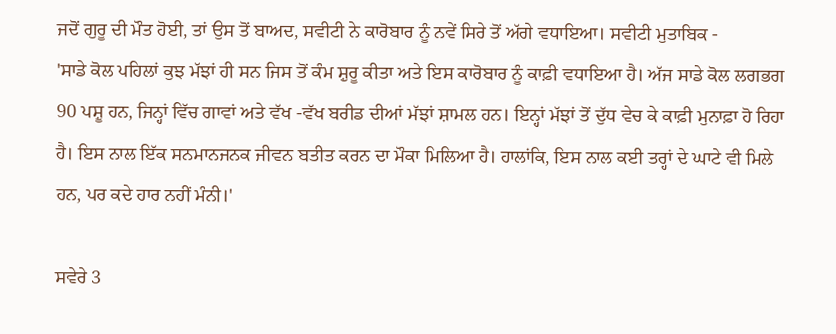ਜਦੋਂ ਗੁਰੂ ਦੀ ਮੌਤ ਹੋਈ, ਤਾਂ ਉਸ ਤੋਂ ਬਾਅਦ, ਸਵੀਟੀ ਨੇ ਕਾਰੋਬਾਰ ਨੂੰ ਨਵੇਂ ਸਿਰੇ ਤੋਂ ਅੱਗੇ ਵਧਾਇਆ। ਸਵੀਟੀ ਮੁਤਾਬਿਕ -
'ਸਾਡੇ ਕੋਲ ਪਹਿਲਾਂ ਕੁਝ ਮੱਝਾਂ ਹੀ ਸਨ ਜਿਸ ਤੋਂ ਕੰਮ ਸ਼ੁਰੂ ਕੀਤਾ ਅਤੇ ਇਸ ਕਾਰੋਬਾਰ ਨੂੰ ਕਾਫ਼ੀ ਵਧਾਇਆ ਹੈ। ਅੱਜ ਸਾਡੇ ਕੋਲ ਲਗਭਗ 90 ਪਸ਼ੂ ਹਨ, ਜਿਨ੍ਹਾਂ ਵਿੱਚ ਗਾਵਾਂ ਅਤੇ ਵੱਖ -ਵੱਖ ਬਰੀਡ ਦੀਆਂ ਮੱਝਾਂ ਸ਼ਾਮਲ ਹਨ। ਇਨ੍ਹਾਂ ਮੱਝਾਂ ਤੋਂ ਦੁੱਧ ਵੇਚ ਕੇ ਕਾਫ਼ੀ ਮੁਨਾਫ਼ਾ ਹੋ ਰਿਹਾ ਹੈ। ਇਸ ਨਾਲ ਇੱਕ ਸਨਮਾਨਜਨਕ ਜੀਵਨ ਬਤੀਤ ਕਰਨ ਦਾ ਮੌਕਾ ਮਿਲਿਆ ਹੈ। ਹਾਲਾਂਕਿ, ਇਸ ਨਾਲ ਕਈ ਤਰ੍ਹਾਂ ਦੇ ਘਾਟੇ ਵੀ ਮਿਲੇ ਹਨ, ਪਰ ਕਦੇ ਹਾਰ ਨਹੀਂ ਮੰਨੀ।'

ਸਵੇਰੇ 3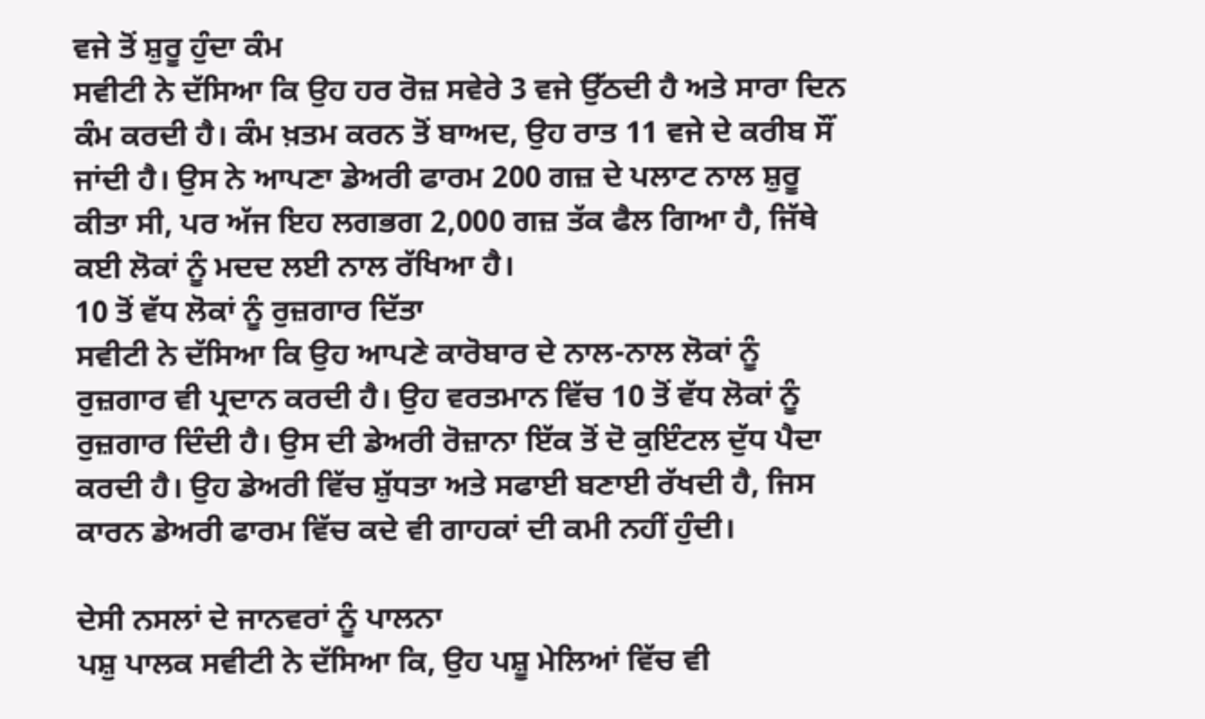ਵਜੇ ਤੋਂ ਸ਼ੁਰੂ ਹੁੰਦਾ ਕੰਮ
ਸਵੀਟੀ ਨੇ ਦੱਸਿਆ ਕਿ ਉਹ ਹਰ ਰੋਜ਼ ਸਵੇਰੇ 3 ਵਜੇ ਉੱਠਦੀ ਹੈ ਅਤੇ ਸਾਰਾ ਦਿਨ ਕੰਮ ਕਰਦੀ ਹੈ। ਕੰਮ ਖ਼ਤਮ ਕਰਨ ਤੋਂ ਬਾਅਦ, ਉਹ ਰਾਤ 11 ਵਜੇ ਦੇ ਕਰੀਬ ਸੌਂ ਜਾਂਦੀ ਹੈ। ਉਸ ਨੇ ਆਪਣਾ ਡੇਅਰੀ ਫਾਰਮ 200 ਗਜ਼ ਦੇ ਪਲਾਟ ਨਾਲ ਸ਼ੁਰੂ ਕੀਤਾ ਸੀ, ਪਰ ਅੱਜ ਇਹ ਲਗਭਗ 2,000 ਗਜ਼ ਤੱਕ ਫੈਲ ਗਿਆ ਹੈ, ਜਿੱਥੇ ਕਈ ਲੋਕਾਂ ਨੂੰ ਮਦਦ ਲਈ ਨਾਲ ਰੱਖਿਆ ਹੈ।
10 ਤੋਂ ਵੱਧ ਲੋਕਾਂ ਨੂੰ ਰੁਜ਼ਗਾਰ ਦਿੱਤਾ
ਸਵੀਟੀ ਨੇ ਦੱਸਿਆ ਕਿ ਉਹ ਆਪਣੇ ਕਾਰੋਬਾਰ ਦੇ ਨਾਲ-ਨਾਲ ਲੋਕਾਂ ਨੂੰ ਰੁਜ਼ਗਾਰ ਵੀ ਪ੍ਰਦਾਨ ਕਰਦੀ ਹੈ। ਉਹ ਵਰਤਮਾਨ ਵਿੱਚ 10 ਤੋਂ ਵੱਧ ਲੋਕਾਂ ਨੂੰ ਰੁਜ਼ਗਾਰ ਦਿੰਦੀ ਹੈ। ਉਸ ਦੀ ਡੇਅਰੀ ਰੋਜ਼ਾਨਾ ਇੱਕ ਤੋਂ ਦੋ ਕੁਇੰਟਲ ਦੁੱਧ ਪੈਦਾ ਕਰਦੀ ਹੈ। ਉਹ ਡੇਅਰੀ ਵਿੱਚ ਸ਼ੁੱਧਤਾ ਅਤੇ ਸਫਾਈ ਬਣਾਈ ਰੱਖਦੀ ਹੈ, ਜਿਸ ਕਾਰਨ ਡੇਅਰੀ ਫਾਰਮ ਵਿੱਚ ਕਦੇ ਵੀ ਗਾਹਕਾਂ ਦੀ ਕਮੀ ਨਹੀਂ ਹੁੰਦੀ।

ਦੇਸੀ ਨਸਲਾਂ ਦੇ ਜਾਨਵਰਾਂ ਨੂੰ ਪਾਲਨਾ
ਪਸ਼ੁ ਪਾਲਕ ਸਵੀਟੀ ਨੇ ਦੱਸਿਆ ਕਿ, ਉਹ ਪਸ਼ੂ ਮੇਲਿਆਂ ਵਿੱਚ ਵੀ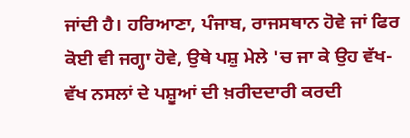ਜਾਂਦੀ ਹੈ। ਹਰਿਆਣਾ, ਪੰਜਾਬ, ਰਾਜਸਥਾਨ ਹੋਵੇ ਜਾਂ ਫਿਰ ਕੋਈ ਵੀ ਜਗ੍ਹਾ ਹੋਵੇ, ਉਥੇ ਪਸ਼ੁ ਮੇਲੇ 'ਚ ਜਾ ਕੇ ਉਹ ਵੱਖ-ਵੱਖ ਨਸਲਾਂ ਦੇ ਪਸ਼ੂਆਂ ਦੀ ਖ਼ਰੀਦਦਾਰੀ ਕਰਦੀ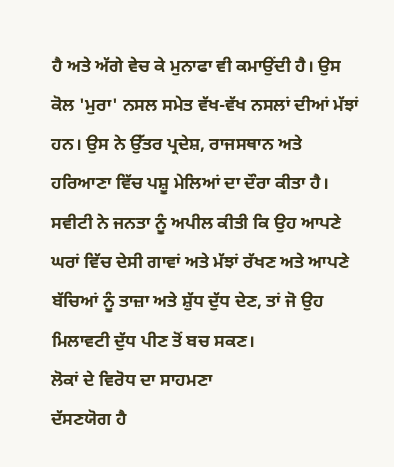ਹੈ ਅਤੇ ਅੱਗੇ ਵੇਚ ਕੇ ਮੁਨਾਫਾ ਵੀ ਕਮਾਉਂਦੀ ਹੈ। ਉਸ ਕੋਲ 'ਮੁਰਾ' ਨਸਲ ਸਮੇਤ ਵੱਖ-ਵੱਖ ਨਸਲਾਂ ਦੀਆਂ ਮੱਝਾਂ ਹਨ। ਉਸ ਨੇ ਉੱਤਰ ਪ੍ਰਦੇਸ਼, ਰਾਜਸਥਾਨ ਅਤੇ ਹਰਿਆਣਾ ਵਿੱਚ ਪਸ਼ੂ ਮੇਲਿਆਂ ਦਾ ਦੌਰਾ ਕੀਤਾ ਹੈ। ਸਵੀਟੀ ਨੇ ਜਨਤਾ ਨੂੰ ਅਪੀਲ ਕੀਤੀ ਕਿ ਉਹ ਆਪਣੇ ਘਰਾਂ ਵਿੱਚ ਦੇਸੀ ਗਾਵਾਂ ਅਤੇ ਮੱਝਾਂ ਰੱਖਣ ਅਤੇ ਆਪਣੇ ਬੱਚਿਆਂ ਨੂੰ ਤਾਜ਼ਾ ਅਤੇ ਸ਼ੁੱਧ ਦੁੱਧ ਦੇਣ, ਤਾਂ ਜੋ ਉਹ ਮਿਲਾਵਟੀ ਦੁੱਧ ਪੀਣ ਤੋਂ ਬਚ ਸਕਣ।
ਲੋਕਾਂ ਦੇ ਵਿਰੋਧ ਦਾ ਸਾਹਮਣਾ
ਦੱਸਣਯੋਗ ਹੈ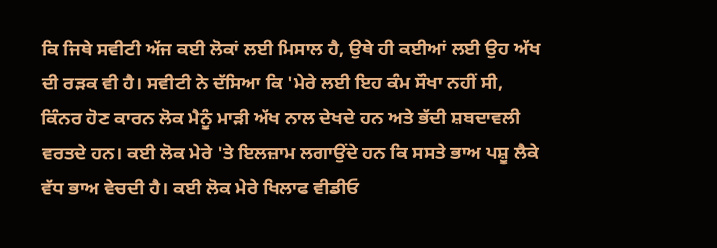ਕਿ ਜਿਥੇ ਸਵੀਟੀ ਅੱਜ ਕਈ ਲੋਕਾਂ ਲਈ ਮਿਸਾਲ ਹੈ, ਉਥੇ ਹੀ ਕਈਆਂ ਲਈ ਉਹ ਅੱਖ ਦੀ ਰੜਕ ਵੀ ਹੈ। ਸਵੀਟੀ ਨੇ ਦੱਸਿਆ ਕਿ 'ਮੇਰੇ ਲਈ ਇਹ ਕੰਮ ਸੌਖਾ ਨਹੀਂ ਸੀ, ਕਿੰਨਰ ਹੋਣ ਕਾਰਨ ਲੋਕ ਮੈਨੂੰ ਮਾੜੀ ਅੱਖ ਨਾਲ ਦੇਖਦੇ ਹਨ ਅਤੇ ਭੱਦੀ ਸ਼ਬਦਾਵਲੀ ਵਰਤਦੇ ਹਨ। ਕਈ ਲੋਕ ਮੇਰੇ 'ਤੇ ਇਲਜ਼ਾਮ ਲਗਾਉਂਦੇ ਹਨ ਕਿ ਸਸਤੇ ਭਾਅ ਪਸ਼ੂ ਲੈਕੇ ਵੱਧ ਭਾਅ ਵੇਚਦੀ ਹੈ। ਕਈ ਲੋਕ ਮੇਰੇ ਖਿਲਾਫ ਵੀਡੀਓ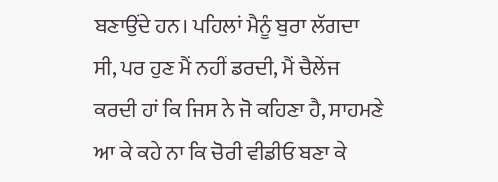ਬਣਾਉਂਦੇ ਹਨ। ਪਹਿਲਾਂ ਮੈਨੂੰ ਬੁਰਾ ਲੱਗਦਾ ਸੀ, ਪਰ ਹੁਣ ਮੈਂ ਨਹੀਂ ਡਰਦੀ, ਮੈਂ ਚੈਲੇਂਜ ਕਰਦੀ ਹਾਂ ਕਿ ਜਿਸ ਨੇ ਜੋ ਕਹਿਣਾ ਹੈ, ਸਾਹਮਣੇ ਆ ਕੇ ਕਹੇ ਨਾ ਕਿ ਚੋਰੀ ਵੀਡੀਓ ਬਣਾ ਕੇ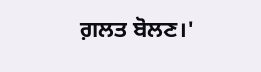ਗ਼ਲਤ ਬੋਲਣ।'